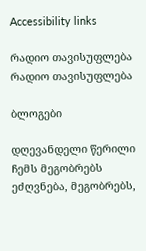Accessibility links

რადიო თავისუფლება რადიო თავისუფლება

ბლოგები

დღევანდელი წერილი ჩემს მეგობრებს ეძღვნება, მეგობრებს,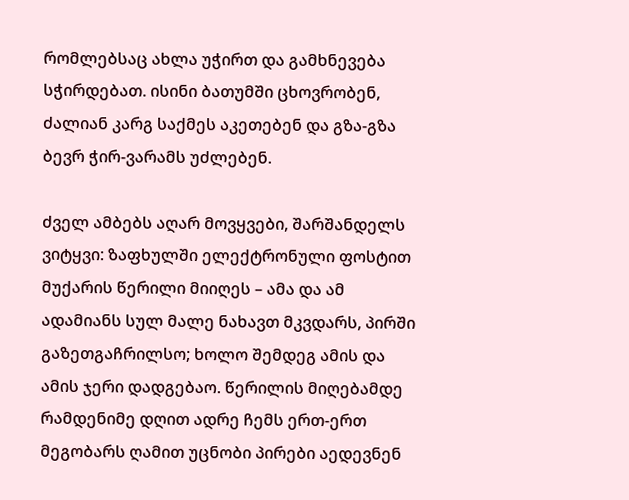რომლებსაც ახლა უჭირთ და გამხნევება სჭირდებათ. ისინი ბათუმში ცხოვრობენ, ძალიან კარგ საქმეს აკეთებენ და გზა-გზა ბევრ ჭირ-ვარამს უძლებენ.

ძველ ამბებს აღარ მოვყვები, შარშანდელს ვიტყვი: ზაფხულში ელექტრონული ფოსტით მუქარის წერილი მიიღეს – ამა და ამ ადამიანს სულ მალე ნახავთ მკვდარს, პირში გაზეთგაჩრილსო; ხოლო შემდეგ ამის და ამის ჯერი დადგებაო. წერილის მიღებამდე რამდენიმე დღით ადრე ჩემს ერთ-ერთ მეგობარს ღამით უცნობი პირები აედევნენ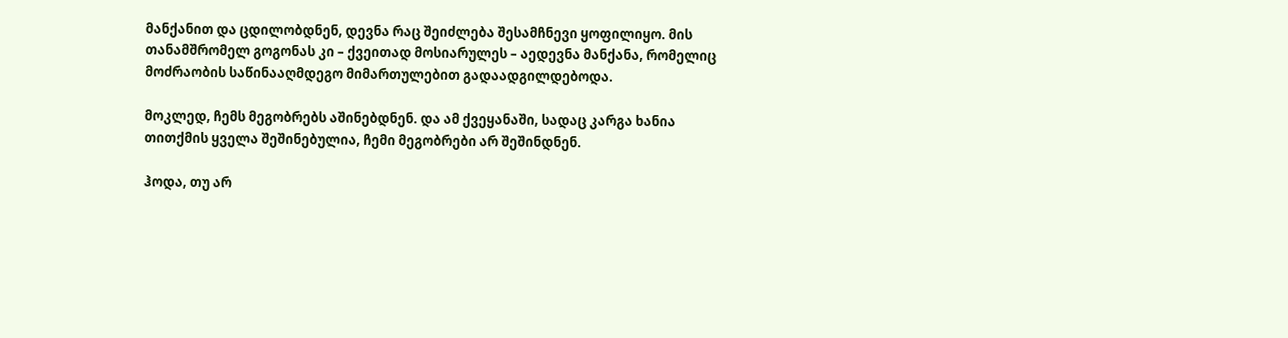მანქანით და ცდილობდნენ, დევნა რაც შეიძლება შესამჩნევი ყოფილიყო. მის თანამშრომელ გოგონას კი – ქვეითად მოსიარულეს – აედევნა მანქანა, რომელიც მოძრაობის საწინააღმდეგო მიმართულებით გადაადგილდებოდა.

მოკლედ, ჩემს მეგობრებს აშინებდნენ. და ამ ქვეყანაში, სადაც კარგა ხანია თითქმის ყველა შეშინებულია, ჩემი მეგობრები არ შეშინდნენ.

ჰოდა, თუ არ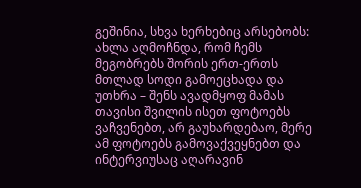გეშინია, სხვა ხერხებიც არსებობს: ახლა აღმოჩნდა, რომ ჩემს მეგობრებს შორის ერთ-ერთს მთლად სოდი გამოეცხადა და უთხრა – შენს ავადმყოფ მამას თავისი შვილის ისეთ ფოტოებს ვაჩვენებთ, არ გაუხარდებაო, მერე ამ ფოტოებს გამოვაქვეყნებთ და ინტერვიუსაც აღარავინ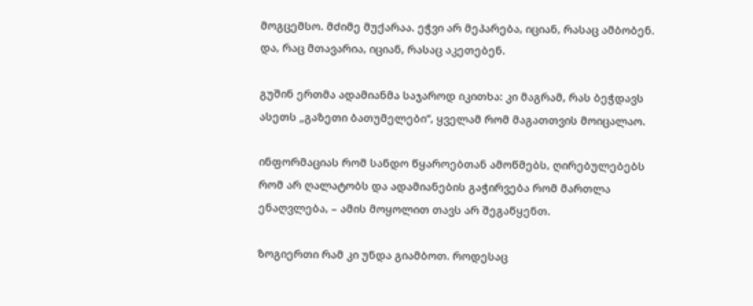მოგცემსო. მძიმე მუქარაა. ეჭვი არ მეპარება, იციან, რასაც ამბობენ. და, რაც მთავარია, იციან, რასაც აკეთებენ.

გუშინ ერთმა ადამიანმა საჯაროდ იკითხა: კი მაგრამ, რას ბეჭდავს ასეთს „გაზეთი ბათუმელები“, ყველამ რომ მაგათთვის მოიცალაო.

ინფორმაციას რომ სანდო წყაროებთან ამოწმებს, ღირებულებებს რომ არ ღალატობს და ადამიანების გაჭირვება რომ მართლა ენაღვლება, – ამის მოყოლით თავს არ შეგაწყენთ.

ზოგიერთი რამ კი უნდა გიამბოთ. როდესაც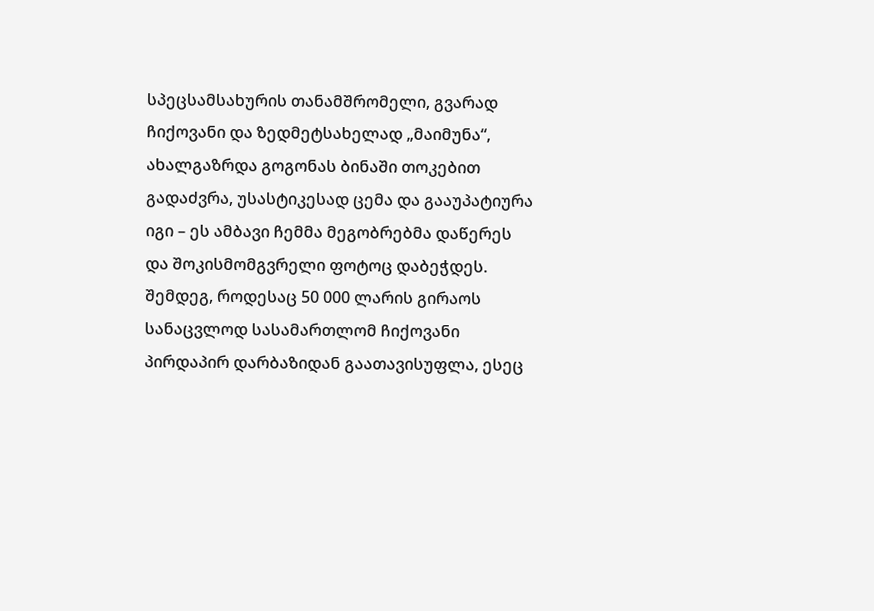სპეცსამსახურის თანამშრომელი, გვარად ჩიქოვანი და ზედმეტსახელად „მაიმუნა“, ახალგაზრდა გოგონას ბინაში თოკებით გადაძვრა, უსასტიკესად ცემა და გააუპატიურა იგი – ეს ამბავი ჩემმა მეგობრებმა დაწერეს და შოკისმომგვრელი ფოტოც დაბეჭდეს. შემდეგ, როდესაც 50 000 ლარის გირაოს სანაცვლოდ სასამართლომ ჩიქოვანი პირდაპირ დარბაზიდან გაათავისუფლა, ესეც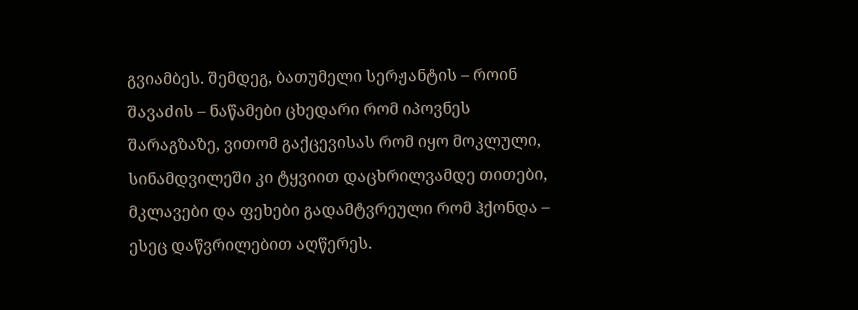გვიამბეს. შემდეგ, ბათუმელი სერჟანტის – როინ შავაძის – ნაწამები ცხედარი რომ იპოვნეს შარაგზაზე, ვითომ გაქცევისას რომ იყო მოკლული, სინამდვილეში კი ტყვიით დაცხრილვამდე თითები, მკლავები და ფეხები გადამტვრეული რომ ჰქონდა – ესეც დაწვრილებით აღწერეს.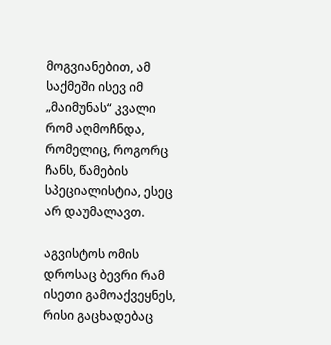მოგვიანებით, ამ საქმეში ისევ იმ „მაიმუნას“ კვალი რომ აღმოჩნდა, რომელიც, როგორც ჩანს, წამების სპეციალისტია, ესეც არ დაუმალავთ.

აგვისტოს ომის დროსაც ბევრი რამ ისეთი გამოაქვეყნეს, რისი გაცხადებაც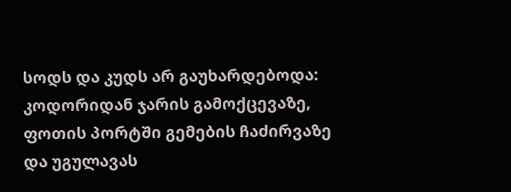სოდს და კუდს არ გაუხარდებოდა: კოდორიდან ჯარის გამოქცევაზე, ფოთის პორტში გემების ჩაძირვაზე და უგულავას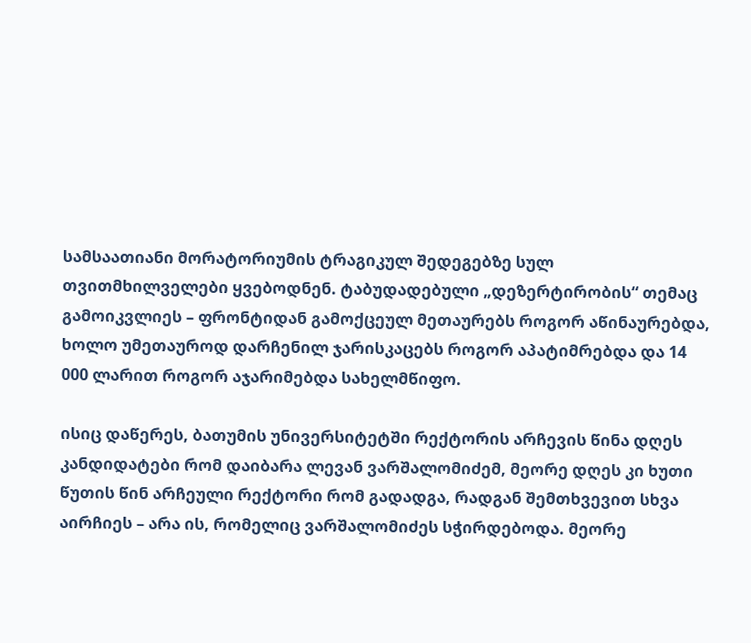სამსაათიანი მორატორიუმის ტრაგიკულ შედეგებზე სულ თვითმხილველები ყვებოდნენ. ტაბუდადებული „დეზერტირობის“ თემაც გამოიკვლიეს – ფრონტიდან გამოქცეულ მეთაურებს როგორ აწინაურებდა, ხოლო უმეთაუროდ დარჩენილ ჯარისკაცებს როგორ აპატიმრებდა და 14 000 ლარით როგორ აჯარიმებდა სახელმწიფო.

ისიც დაწერეს, ბათუმის უნივერსიტეტში რექტორის არჩევის წინა დღეს კანდიდატები რომ დაიბარა ლევან ვარშალომიძემ, მეორე დღეს კი ხუთი წუთის წინ არჩეული რექტორი რომ გადადგა, რადგან შემთხვევით სხვა აირჩიეს – არა ის, რომელიც ვარშალომიძეს სჭირდებოდა. მეორე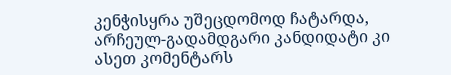კენჭისყრა უშეცდომოდ ჩატარდა, არჩეულ-გადამდგარი კანდიდატი კი ასეთ კომენტარს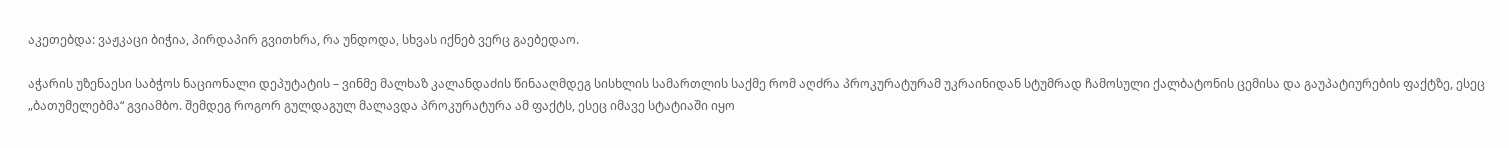აკეთებდა: ვაჟკაცი ბიჭია, პირდაპირ გვითხრა, რა უნდოდა, სხვას იქნებ ვერც გაებედაო.

აჭარის უზენაესი საბჭოს ნაციონალი დეპუტატის – ვინმე მალხაზ კალანდაძის წინააღმდეგ სისხლის სამართლის საქმე რომ აღძრა პროკურატურამ უკრაინიდან სტუმრად ჩამოსული ქალბატონის ცემისა და გაუპატიურების ფაქტზე, ესეც „ბათუმელებმა“ გვიამბო. შემდეგ როგორ გულდაგულ მალავდა პროკურატურა ამ ფაქტს, ესეც იმავე სტატიაში იყო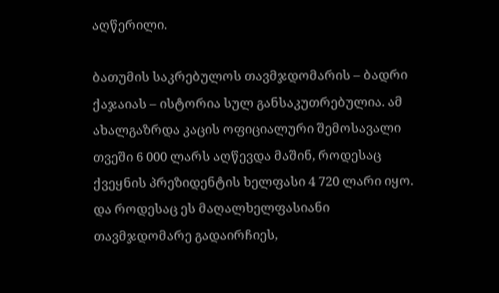აღწერილი.

ბათუმის საკრებულოს თავმჯდომარის – ბადრი ქაჯაიას – ისტორია სულ განსაკუთრებულია. ამ ახალგაზრდა კაცის ოფიციალური შემოსავალი თვეში 6 000 ლარს აღწევდა მაშინ, როდესაც ქვეყნის პრეზიდენტის ხელფასი 4 720 ლარი იყო. და როდესაც ეს მაღალხელფასიანი თავმჯდომარე გადაირჩიეს,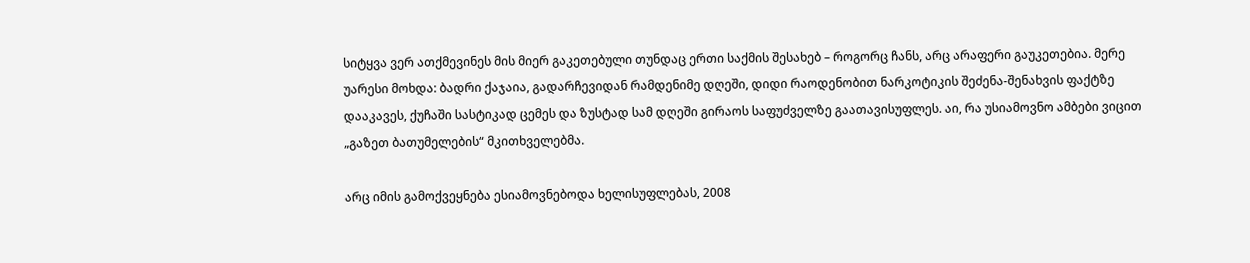სიტყვა ვერ ათქმევინეს მის მიერ გაკეთებული თუნდაც ერთი საქმის შესახებ – როგორც ჩანს, არც არაფერი გაუკეთებია. მერე უარესი მოხდა: ბადრი ქაჯაია, გადარჩევიდან რამდენიმე დღეში, დიდი რაოდენობით ნარკოტიკის შეძენა-შენახვის ფაქტზე დააკავეს, ქუჩაში სასტიკად ცემეს და ზუსტად სამ დღეში გირაოს საფუძველზე გაათავისუფლეს. აი, რა უსიამოვნო ამბები ვიცით „გაზეთ ბათუმელების“ მკითხველებმა.

არც იმის გამოქვეყნება ესიამოვნებოდა ხელისუფლებას, 2008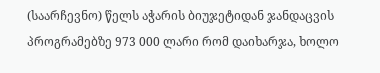(საარჩევნო) წელს აჭარის ბიუჯეტიდან ჯანდაცვის პროგრამებზე 973 000 ლარი რომ დაიხარჯა, ხოლო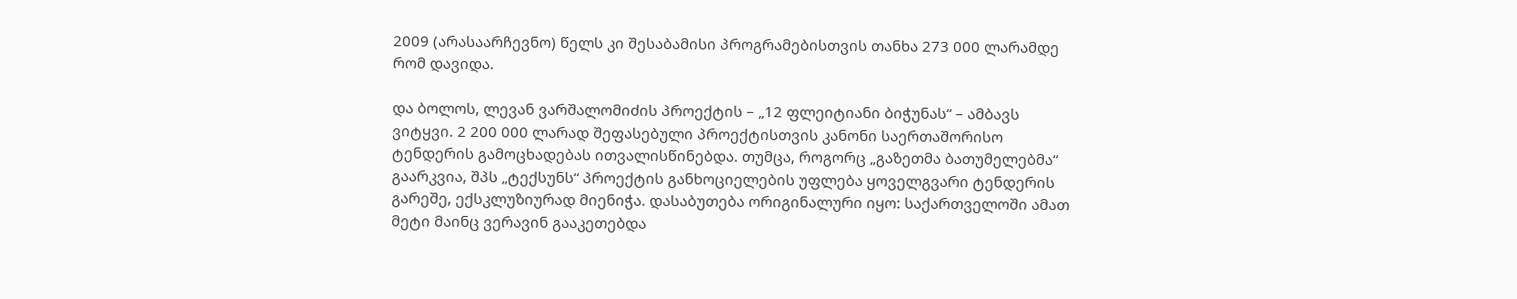2009 (არასაარჩევნო) წელს კი შესაბამისი პროგრამებისთვის თანხა 273 000 ლარამდე რომ დავიდა.

და ბოლოს, ლევან ვარშალომიძის პროექტის – „12 ფლეიტიანი ბიჭუნას“ – ამბავს ვიტყვი. 2 200 000 ლარად შეფასებული პროექტისთვის კანონი საერთაშორისო ტენდერის გამოცხადებას ითვალისწინებდა. თუმცა, როგორც „გაზეთმა ბათუმელებმა“ გაარკვია, შპს „ტექსუნს“ პროექტის განხოციელების უფლება ყოველგვარი ტენდერის გარეშე, ექსკლუზიურად მიენიჭა. დასაბუთება ორიგინალური იყო: საქართველოში ამათ მეტი მაინც ვერავინ გააკეთებდა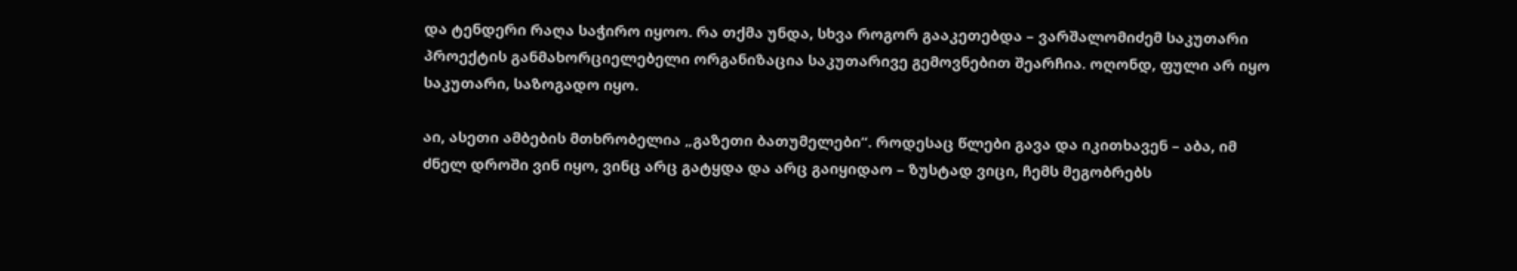და ტენდერი რაღა საჭირო იყოო. რა თქმა უნდა, სხვა როგორ გააკეთებდა – ვარშალომიძემ საკუთარი პროექტის განმახორციელებელი ორგანიზაცია საკუთარივე გემოვნებით შეარჩია. ოღონდ, ფული არ იყო საკუთარი, საზოგადო იყო.

აი, ასეთი ამბების მთხრობელია „გაზეთი ბათუმელები“. როდესაც წლები გავა და იკითხავენ – აბა, იმ ძნელ დროში ვინ იყო, ვინც არც გატყდა და არც გაიყიდაო – ზუსტად ვიცი, ჩემს მეგობრებს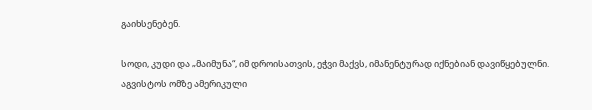გაიხსენებენ.

სოდი, კუდი და „მაიმუნა“, იმ დროისათვის, ეჭვი მაქვს, იმანენტურად იქნებიან დავიწყებულნი.
აგვისტოს ომზე ამერიკული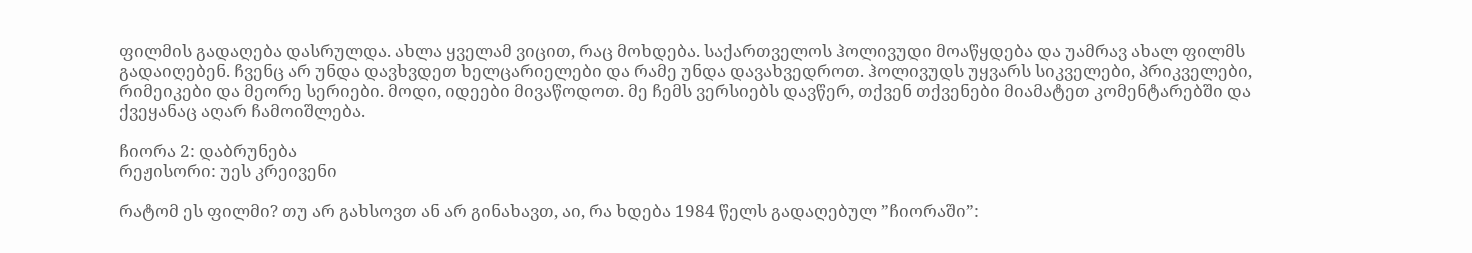ფილმის გადაღება დასრულდა. ახლა ყველამ ვიცით, რაც მოხდება. საქართველოს ჰოლივუდი მოაწყდება და უამრავ ახალ ფილმს გადაიღებენ. ჩვენც არ უნდა დავხვდეთ ხელცარიელები და რამე უნდა დავახვედროთ. ჰოლივუდს უყვარს სიკველები, პრიკველები, რიმეიკები და მეორე სერიები. მოდი, იდეები მივაწოდოთ. მე ჩემს ვერსიებს დავწერ, თქვენ თქვენები მიამატეთ კომენტარებში და ქვეყანაც აღარ ჩამოიშლება.

ჩიორა 2: დაბრუნება
რეჟისორი: უეს კრეივენი

რატომ ეს ფილმი? თუ არ გახსოვთ ან არ გინახავთ, აი, რა ხდება 1984 წელს გადაღებულ ”ჩიორაში”: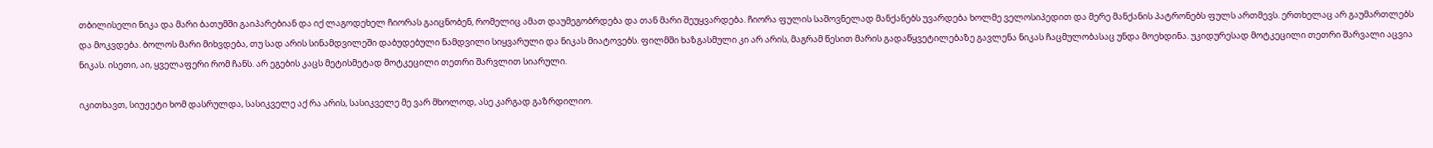თბილისელი ნიკა და მარი ბათუმში გაიპარებიან და იქ ლაგოდეხელ ჩიორას გაიცნობენ, რომელიც ამათ დაუმეგობრდება და თან მარი შეუყვარდება. ჩიორა ფულის საშოვნელად მანქანებს უვარდება ხოლმე ველოსიპედით და მერე მანქანის პატრონებს ფულს ართმევს. ერთხელაც არ გაუმართლებს და მოკვდება. ბოლოს მარი მიხვდება, თუ სად არის სინამდვილეში დაბუდებული ნამდვილი სიყვარული და ნიკას მიატოვებს. ფილმში ხაზგასმული კი არ არის, მაგრამ წესით მარის გადაწყვეტილებაზე გავლენა ნიკას ჩაცმულობასაც უნდა მოეხდინა. უკიდურესად მოტკეცილი თეთრი შარვალი აცვია ნიკას. ისეთი, აი, ყველაფერი რომ ჩანს. არ ეგების კაცს მეტისმეტად მოტკეცილი თეთრი შარვლით სიარული.

იკითხავთ, სიუჟეტი ხომ დასრულდა, სასიკველე აქ რა არის, სასიკველე მე ვარ მხოლოდ, ასე კარგად გაზრდილიო.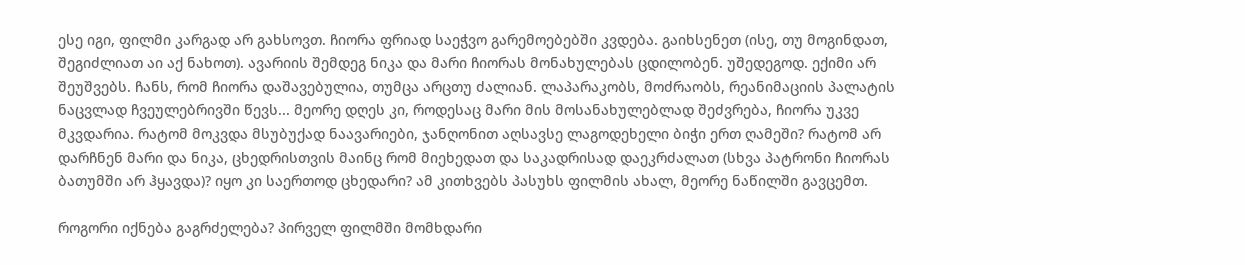ესე იგი, ფილმი კარგად არ გახსოვთ. ჩიორა ფრიად საეჭვო გარემოებებში კვდება. გაიხსენეთ (ისე, თუ მოგინდათ, შეგიძლიათ აი აქ ნახოთ). ავარიის შემდეგ ნიკა და მარი ჩიორას მონახულებას ცდილობენ. უშედეგოდ. ექიმი არ შეუშვებს. ჩანს, რომ ჩიორა დაშავებულია, თუმცა არცთუ ძალიან. ლაპარაკობს, მოძრაობს, რეანიმაციის პალატის ნაცვლად ჩვეულებრივში წევს... მეორე დღეს კი, როდესაც მარი მის მოსანახულებლად შეძვრება, ჩიორა უკვე მკვდარია. რატომ მოკვდა მსუბუქად ნაავარიები, ჯანღონით აღსავსე ლაგოდეხელი ბიჭი ერთ ღამეში? რატომ არ დარჩნენ მარი და ნიკა, ცხედრისთვის მაინც რომ მიეხედათ და საკადრისად დაეკრძალათ (სხვა პატრონი ჩიორას ბათუმში არ ჰყავდა)? იყო კი საერთოდ ცხედარი? ამ კითხვებს პასუხს ფილმის ახალ, მეორე ნაწილში გავცემთ.

როგორი იქნება გაგრძელება? პირველ ფილმში მომხდარი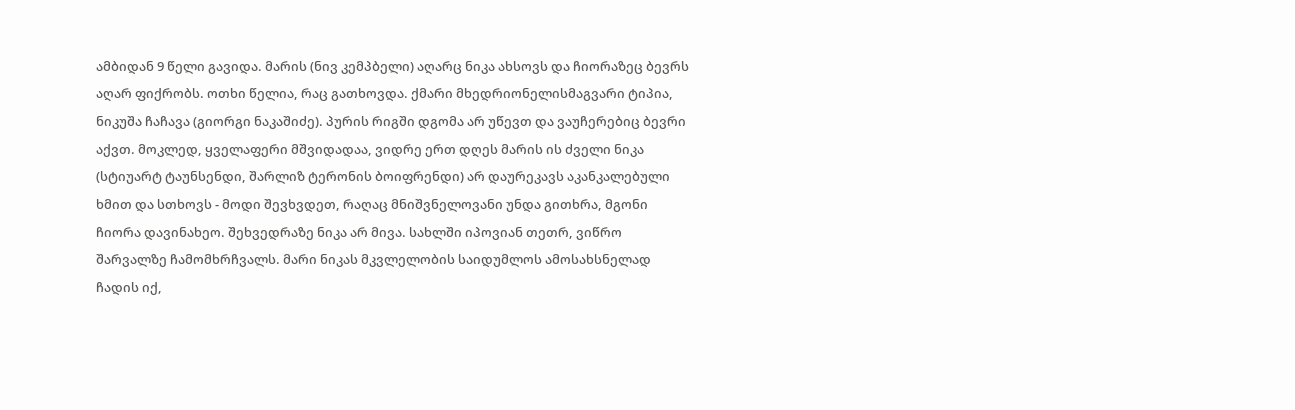ამბიდან 9 წელი გავიდა. მარის (ნივ კემპბელი) აღარც ნიკა ახსოვს და ჩიორაზეც ბევრს აღარ ფიქრობს. ოთხი წელია, რაც გათხოვდა. ქმარი მხედრიონელისმაგვარი ტიპია, ნიკუშა ჩაჩავა (გიორგი ნაკაშიძე). პურის რიგში დგომა არ უწევთ და ვაუჩერებიც ბევრი აქვთ. მოკლედ, ყველაფერი მშვიდადაა, ვიდრე ერთ დღეს მარის ის ძველი ნიკა (სტიუარტ ტაუნსენდი, შარლიზ ტერონის ბოიფრენდი) არ დაურეკავს აკანკალებული ხმით და სთხოვს - მოდი შევხვდეთ, რაღაც მნიშვნელოვანი უნდა გითხრა, მგონი ჩიორა დავინახეო. შეხვედრაზე ნიკა არ მივა. სახლში იპოვიან თეთრ, ვიწრო შარვალზე ჩამომხრჩვალს. მარი ნიკას მკვლელობის საიდუმლოს ამოსახსნელად ჩადის იქ,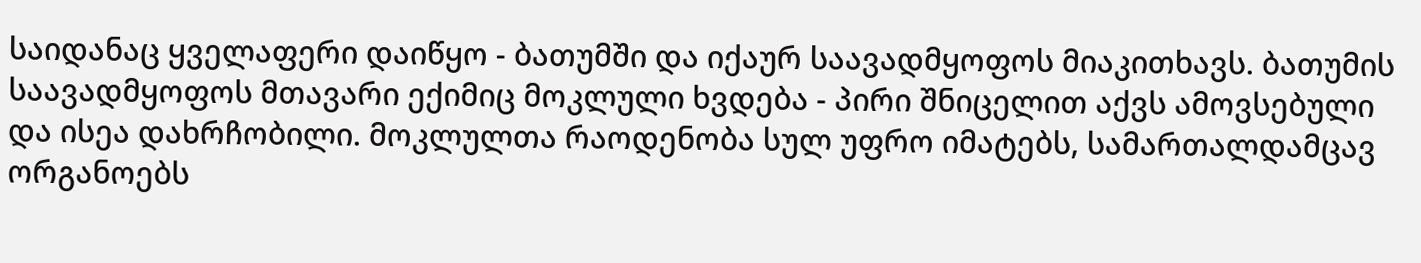საიდანაც ყველაფერი დაიწყო - ბათუმში და იქაურ საავადმყოფოს მიაკითხავს. ბათუმის საავადმყოფოს მთავარი ექიმიც მოკლული ხვდება - პირი შნიცელით აქვს ამოვსებული და ისეა დახრჩობილი. მოკლულთა რაოდენობა სულ უფრო იმატებს, სამართალდამცავ ორგანოებს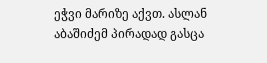ეჭვი მარიზე აქვთ. ასლან აბაშიძემ პირადად გასცა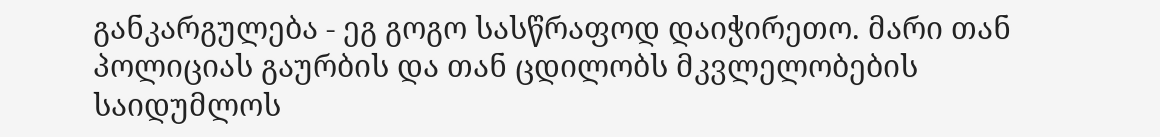განკარგულება - ეგ გოგო სასწრაფოდ დაიჭირეთო. მარი თან პოლიციას გაურბის და თან ცდილობს მკვლელობების საიდუმლოს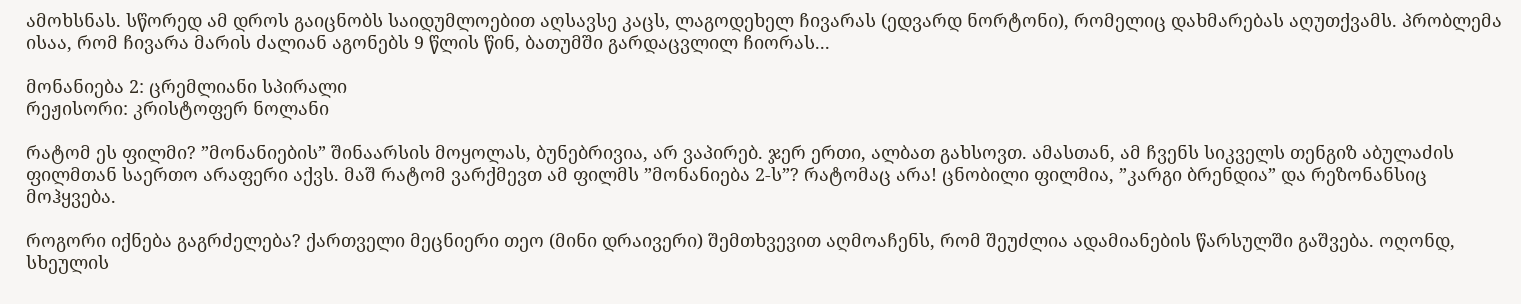ამოხსნას. სწორედ ამ დროს გაიცნობს საიდუმლოებით აღსავსე კაცს, ლაგოდეხელ ჩივარას (ედვარდ ნორტონი), რომელიც დახმარებას აღუთქვამს. პრობლემა ისაა, რომ ჩივარა მარის ძალიან აგონებს 9 წლის წინ, ბათუმში გარდაცვლილ ჩიორას...

მონანიება 2: ცრემლიანი სპირალი
რეჟისორი: კრისტოფერ ნოლანი

რატომ ეს ფილმი? ”მონანიების” შინაარსის მოყოლას, ბუნებრივია, არ ვაპირებ. ჯერ ერთი, ალბათ გახსოვთ. ამასთან, ამ ჩვენს სიკველს თენგიზ აბულაძის ფილმთან საერთო არაფერი აქვს. მაშ რატომ ვარქმევთ ამ ფილმს ”მონანიება 2-ს”? რატომაც არა! ცნობილი ფილმია, ”კარგი ბრენდია” და რეზონანსიც მოჰყვება.

როგორი იქნება გაგრძელება? ქართველი მეცნიერი თეო (მინი დრაივერი) შემთხვევით აღმოაჩენს, რომ შეუძლია ადამიანების წარსულში გაშვება. ოღონდ, სხეულის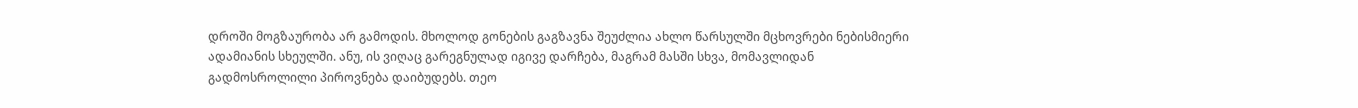დროში მოგზაურობა არ გამოდის. მხოლოდ გონების გაგზავნა შეუძლია ახლო წარსულში მცხოვრები ნებისმიერი ადამიანის სხეულში. ანუ, ის ვიღაც გარეგნულად იგივე დარჩება, მაგრამ მასში სხვა, მომავლიდან გადმოსროლილი პიროვნება დაიბუდებს. თეო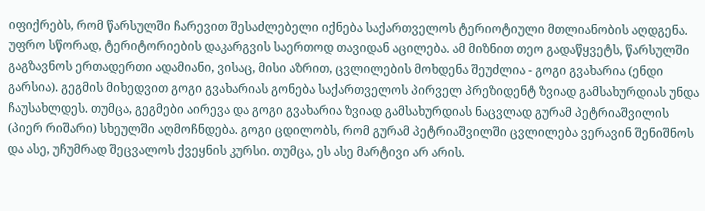იფიქრებს, რომ წარსულში ჩარევით შესაძლებელი იქნება საქართველოს ტერიოტიული მთლიანობის აღდგენა. უფრო სწორად, ტერიტორიების დაკარგვის საერთოდ თავიდან აცილება. ამ მიზნით თეო გადაწყვეტს, წარსულში გაგზავნოს ერთადერთი ადამიანი, ვისაც, მისი აზრით, ცვლილების მოხდენა შეუძლია - გოგი გვახარია (ენდი გარსია). გეგმის მიხედვით გოგი გვახარიას გონება საქართველოს პირველ პრეზიდენტ ზვიად გამსახურდიას უნდა ჩაუსახლდეს. თუმცა, გეგმები აირევა და გოგი გვახარია ზვიად გამსახურდიას ნაცვლად გურამ პეტრიაშვილის (პიერ რიშარი) სხეულში აღმოჩნდება. გოგი ცდილობს, რომ გურამ პეტრიაშვილში ცვლილება ვერავინ შენიშნოს და ასე, უჩუმრად შეცვალოს ქვეყნის კურსი. თუმცა, ეს ასე მარტივი არ არის.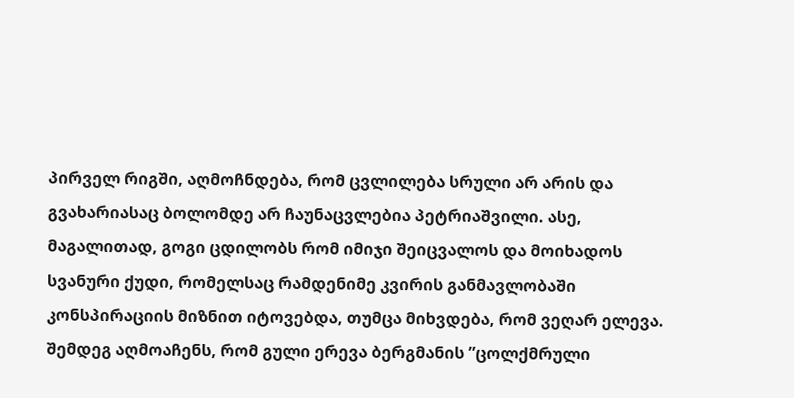პირველ რიგში, აღმოჩნდება, რომ ცვლილება სრული არ არის და გვახარიასაც ბოლომდე არ ჩაუნაცვლებია პეტრიაშვილი. ასე, მაგალითად, გოგი ცდილობს რომ იმიჯი შეიცვალოს და მოიხადოს სვანური ქუდი, რომელსაც რამდენიმე კვირის განმავლობაში კონსპირაციის მიზნით იტოვებდა, თუმცა მიხვდება, რომ ვეღარ ელევა. შემდეგ აღმოაჩენს, რომ გული ერევა ბერგმანის ”ცოლქმრული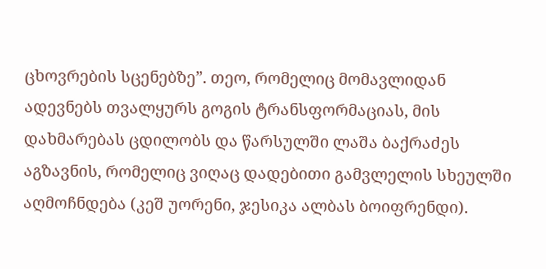ცხოვრების სცენებზე”. თეო, რომელიც მომავლიდან ადევნებს თვალყურს გოგის ტრანსფორმაციას, მის დახმარებას ცდილობს და წარსულში ლაშა ბაქრაძეს აგზავნის, რომელიც ვიღაც დადებითი გამვლელის სხეულში აღმოჩნდება (კეშ უორენი, ჯესიკა ალბას ბოიფრენდი).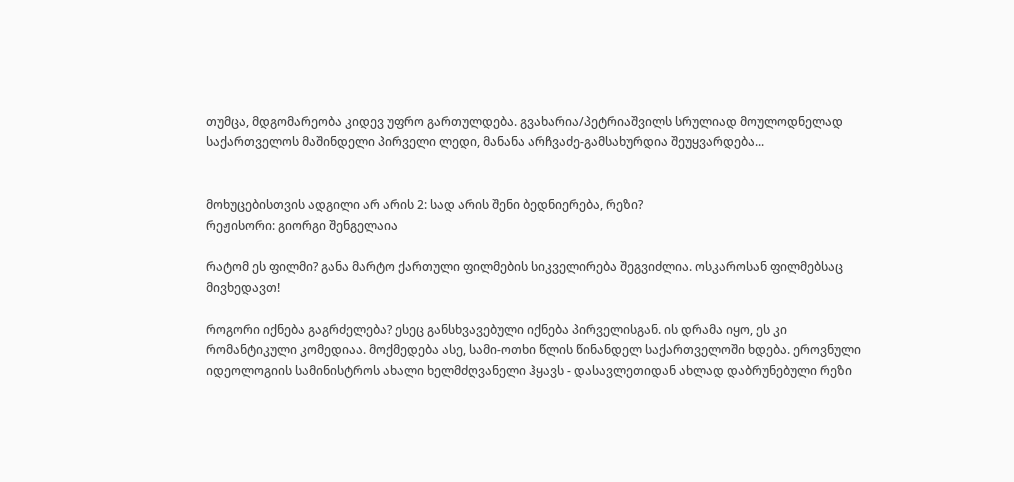თუმცა, მდგომარეობა კიდევ უფრო გართულდება. გვახარია/პეტრიაშვილს სრულიად მოულოდნელად საქართველოს მაშინდელი პირველი ლედი, მანანა არჩვაძე-გამსახურდია შეუყვარდება...


მოხუცებისთვის ადგილი არ არის 2: სად არის შენი ბედნიერება, რეზი?
რეჟისორი: გიორგი შენგელაია

რატომ ეს ფილმი? განა მარტო ქართული ფილმების სიკველირება შეგვიძლია. ოსკაროსან ფილმებსაც მივხედავთ!

როგორი იქნება გაგრძელება? ესეც განსხვავებული იქნება პირველისგან. ის დრამა იყო, ეს კი რომანტიკული კომედიაა. მოქმედება ასე, სამი-ოთხი წლის წინანდელ საქართველოში ხდება. ეროვნული იდეოლოგიის სამინისტროს ახალი ხელმძღვანელი ჰყავს - დასავლეთიდან ახლად დაბრუნებული რეზი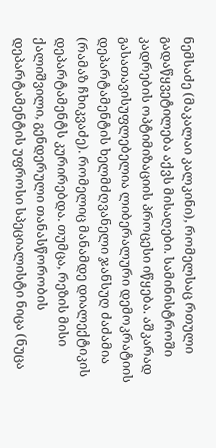ნემსაძე (მაკალაი კალკინი), რომელსაც რთული გადაწყვეტილება აქვს მისაღები. სამინისტროში კადრების ოპტიმიზაციის პროცესი იწყება. აშკარად გასათავისუფლებელია ლიბერალური დემოკრატიის დეპარტამენტის ხელმძღვანელი ჯანსუღ ძაძამია (რამაზ ჩხიკვაძე). რომელიც მანამდე დიალექტიკის დეპარტამენტს კურირებდა. თუმცა, რეზის მისი ქალიშვილი, გენდერული თანასწორობის დეპარტამენტის უფროსი სპეციალისტი ნიცა (ნუცა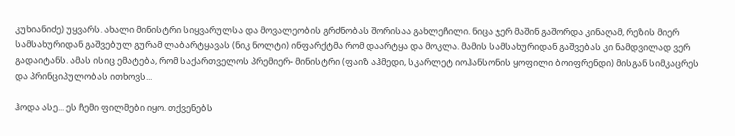კუხიანიძე) უყვარს. ახალი მინისტრი სიყვარულსა და მოვალეობის გრძნობას შორისაა გახლეჩილი. ნიცა ჯერ მაშინ გაშორდა კინაღამ, რეზის მიერ სამსახურიდან გაშვებულ გურამ ლაბარტყავას (ნიკ ნოლტი) ინფარქტმა რომ დაარტყა და მოკლა. მამის სამსახურიდან გაშვებას კი ნამდვილად ვერ გადაიტანს. ამას ისიც ემატება, რომ საქართველოს პრემიერ- მინისტრი (ფაიზ აჰმედი, სკარლეტ იოჰანსონის ყოფილი ბოიფრენდი) მისგან სიმკაცრეს და პრინციპულობას ითხოვს...

ჰოდა ასე... ეს ჩემი ფილმები იყო. თქვენებს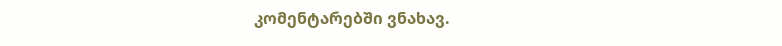კომენტარებში ვნახავ.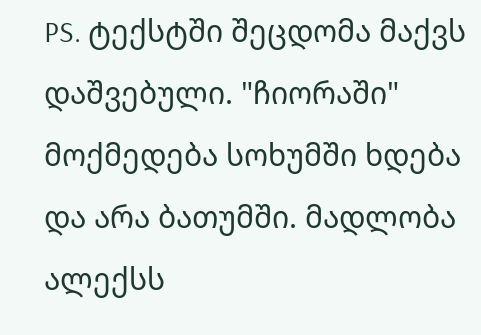PS. ტექსტში შეცდომა მაქვს დაშვებული. "ჩიორაში" მოქმედება სოხუმში ხდება და არა ბათუმში. მადლობა ალექსს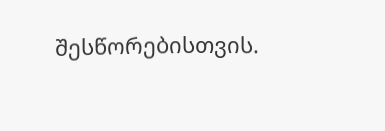შესწორებისთვის.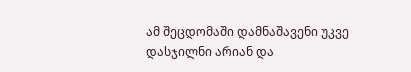ამ შეცდომაში დამნაშავენი უკვე დასჯილნი არიან და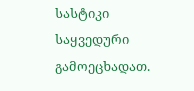სასტიკი საყვედური გამოეცხადათ.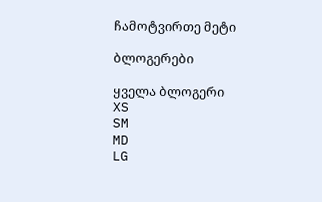ჩამოტვირთე მეტი

ბლოგერები

ყველა ბლოგერი
XS
SM
MD
LG